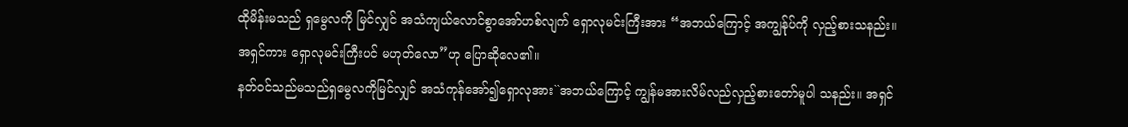ထိုမိန်းမသည် ရှမွေလကို မြင်လျှင် အသံကျယ်လောင်စွာအော်ဟစ်လျက် ရှောလုမင်းကြီးအား “အဘယ်ကြောင့် အကျွန်ုပ်ကို လှည့်စားသနည်း။ အရှင်ကား ရှောလုမင်းကြီးပင် မဟုတ်လော”ဟု ပြောဆိုလေ၏။
နတ်ဝင်သည်မသည်ရှမွေလကိုမြင်လျှင် အသံကုန်အော်၍ရှောလုအား``အဘယ်ကြောင့် ကျွန်မအားလိမ်လည်လှည့်စားတော်မူပါ သနည်း။ အရှင်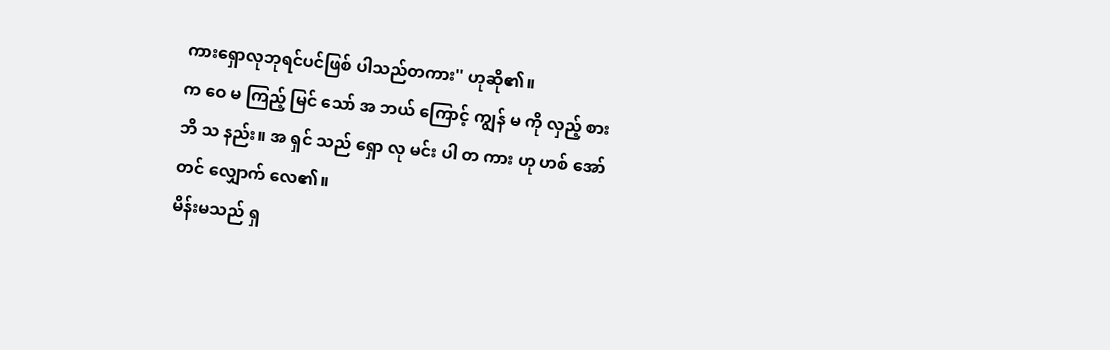ကားရှောလုဘုရင်ပင်ဖြစ် ပါသည်တကား'' ဟုဆို၏။
က ဝေ မ ကြည့် မြင် သော် အ ဘယ် ကြောင့် ကျွန် မ ကို လှည့် စား ဘိ သ နည်း။ အ ရှင် သည် ရှော လု မင်း ပါ တ ကား ဟု ဟစ် အော် တင် လျှောက် လေ၏။
မိန်းမသည် ရှ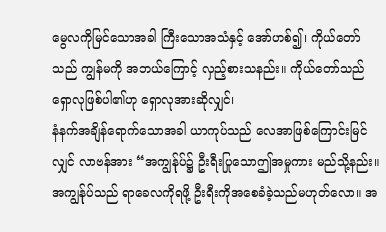မွေလကိုမြင်သောအခါ ကြီးသောအသံနှင့် အော်ဟစ်၍၊ ကိုယ်တော်သည် ကျွန်မကို အဘယ်ကြောင့် လှည့်စားသနည်း။ ကိုယ်တော်သည် ရှောလုဖြစ်ပါ၏ဟု ရှောလုအားဆိုလျှင်၊
နံနက်အချိန်ရောက်သောအခါ ယာကုပ်သည် လေအာဖြစ်ကြောင်းမြင်လျှင် လာဗန်အား “အကျွန်ုပ်၌ ဦးရီးပြုသောဤအမှုကား မည်သို့နည်း။ အကျွန်ုပ်သည် ရာခေလကိုရဖို့ ဦးရီးကိုအစေခံခဲ့သည်မဟုတ်လော။ အ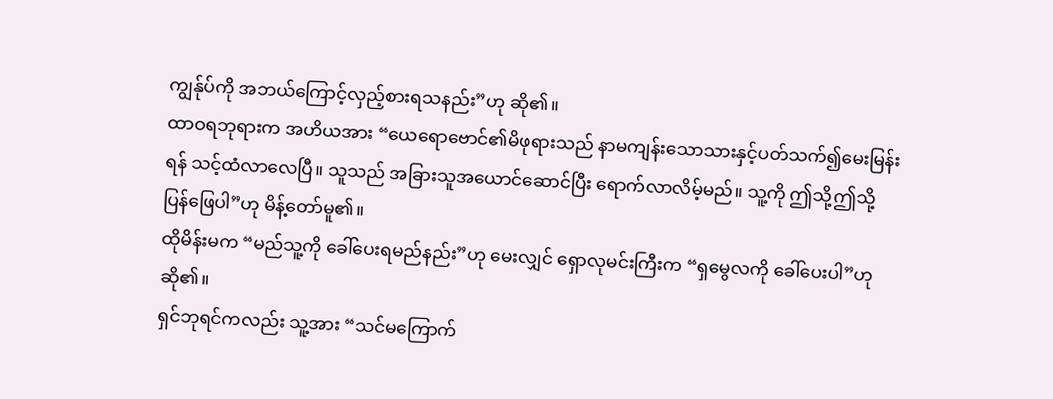ကျွန်ုပ်ကို အဘယ်ကြောင့်လှည့်စားရသနည်း”ဟု ဆို၏။
ထာဝရဘုရားက အဟိယအား “ယေရောဗောင်၏မိဖုရားသည် နာမကျန်းသောသားနှင့်ပတ်သက်၍မေးမြန်းရန် သင့်ထံလာလေပြီ။ သူသည် အခြားသူအယောင်ဆောင်ပြီး ရောက်လာလိမ့်မည်။ သူ့ကို ဤသို့ဤသို့ ပြန်ဖြေပါ”ဟု မိန့်တော်မူ၏။
ထိုမိန်းမက “မည်သူ့ကို ခေါ်ပေးရမည်နည်း”ဟု မေးလျှင် ရှောလုမင်းကြီးက “ရှမွေလကို ခေါ်ပေးပါ”ဟု ဆို၏။
ရှင်ဘုရင်ကလည်း သူ့အား “သင်မကြောက်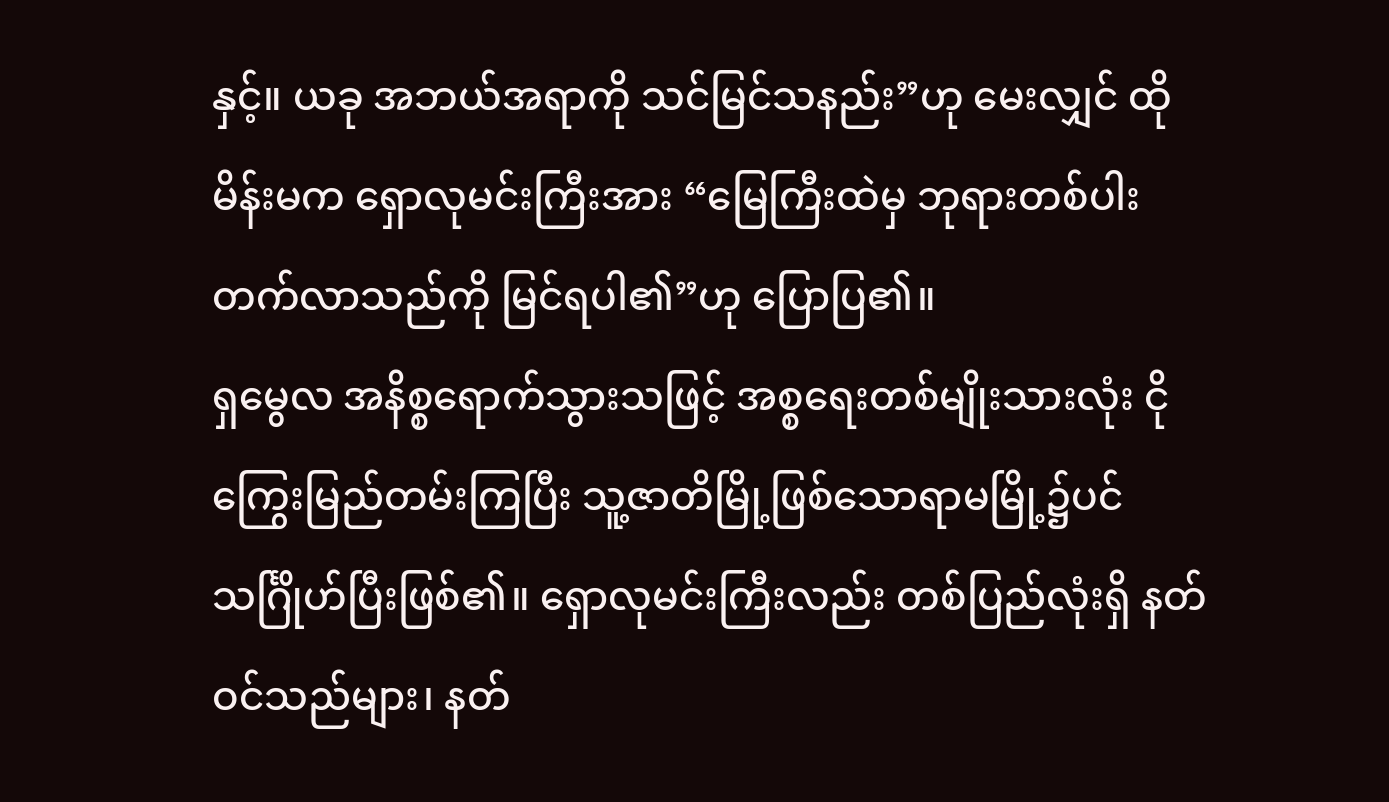နှင့်။ ယခု အဘယ်အရာကို သင်မြင်သနည်း”ဟု မေးလျှင် ထိုမိန်းမက ရှောလုမင်းကြီးအား “မြေကြီးထဲမှ ဘုရားတစ်ပါး တက်လာသည်ကို မြင်ရပါ၏”ဟု ပြောပြ၏။
ရှမွေလ အနိစ္စရောက်သွားသဖြင့် အစ္စရေးတစ်မျိုးသားလုံး ငိုကြွေးမြည်တမ်းကြပြီး သူ့ဇာတိမြို့ဖြစ်သောရာမမြို့၌ပင် သင်္ဂြိုဟ်ပြီးဖြစ်၏။ ရှောလုမင်းကြီးလည်း တစ်ပြည်လုံးရှိ နတ်ဝင်သည်များ၊ နတ်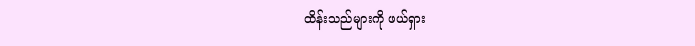ထိန်းသည်များကို ဖယ်ရှား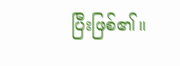ပြီးဖြစ်၏။